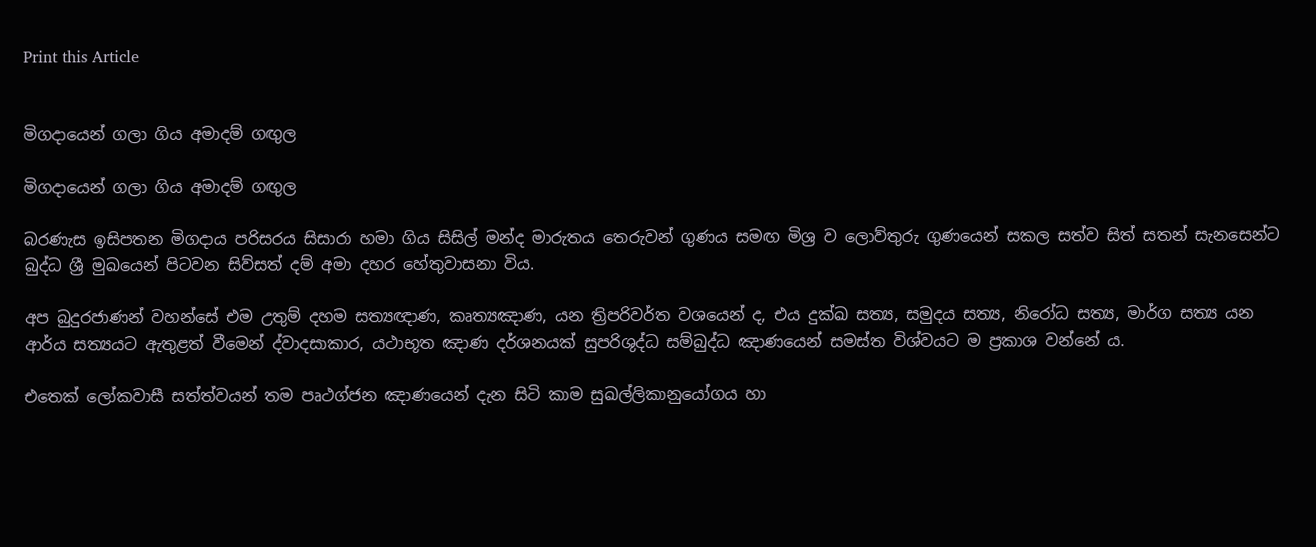Print this Article


මිගදායෙන් ගලා ගිය අමාදම් ගඟුල

මිගදායෙන් ගලා ගිය අමාදම් ගඟුල

බරණැස ඉසිපතන මිගදාය පරිසරය සිසාරා හමා ගිය සිසිල් මන්ද මාරුතය තෙරුවන් ගුණය සමඟ මිශ්‍ර ව ලොව්තුරු ගුණයෙන් සකල සත්ව සිත් සතන් සැනසෙන්ට බුද්ධ ශ්‍රී මුඛයෙන් පිටවන සිව්සත් දම් අමා දහර හේතුවාසනා විය.

අප බුදුරජාණන් වහන්සේ එම උතුම් දහම සත්‍යඥාණ, කෘත්‍යඤාණ, යන ත්‍රිපරිවර්ත වශයෙන් ද, එය දුක්ඛ සත්‍ය, සමුදය සත්‍ය, නිරෝධ සත්‍ය, මාර්ග සත්‍ය යන ආර්ය සත්‍යයට ඇතුළත් වීමෙන් ද්වාදසාකාර, යථාභූත ඤාණ දර්ශනයක් සුපරිශුද්ධ සම්බුද්ධ ඤාණයෙන් සමස්ත විශ්වයට ම ප්‍රකාශ වන්නේ ය.

එතෙක් ලෝකවාසී සත්ත්වයන් තම පෘථග්ජන ඤාණයෙන් දැන සිටි කාම සුඛල්ලිකානුයෝගය හා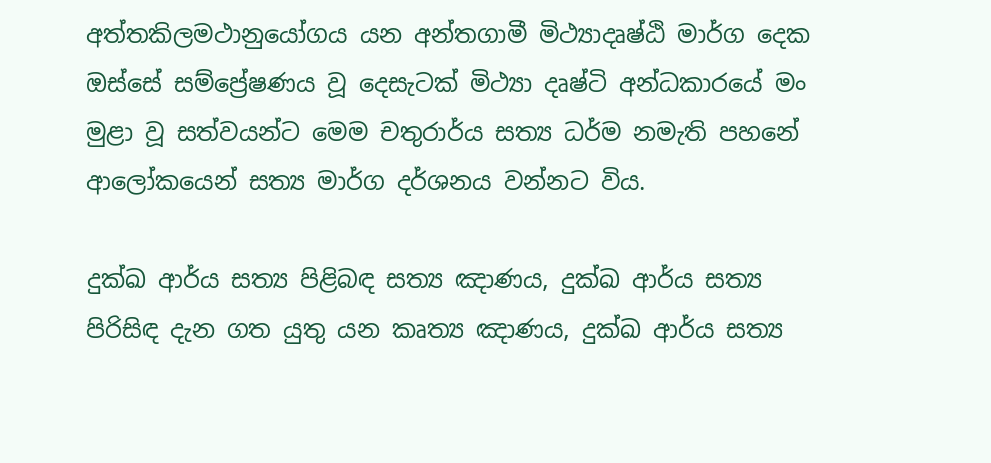අත්තකිලමථානුයෝගය යන අන්තගාමී මිථ්‍යාදෘෂ්ඨි මාර්ග දෙක ඔස්සේ සම්ප්‍රේෂණය වූ දෙසැටක් මිථ්‍යා දෘෂ්ටි අන්ධකාරයේ මං මුළා වූ සත්වයන්ට මෙම චතුරාර්ය සත්‍ය ධර්ම නමැති පහනේ ආලෝකයෙන් සත්‍ය මාර්ග දර්ශනය වන්නට විය.

දුක්ඛ ආර්ය සත්‍ය පිළිබඳ සත්‍ය ඤාණය, දුක්ඛ ආර්ය සත්‍ය පිරිසිඳ දැන ගත යුතු යන කෘත්‍ය ඤාණය, දුක්ඛ ආර්ය සත්‍ය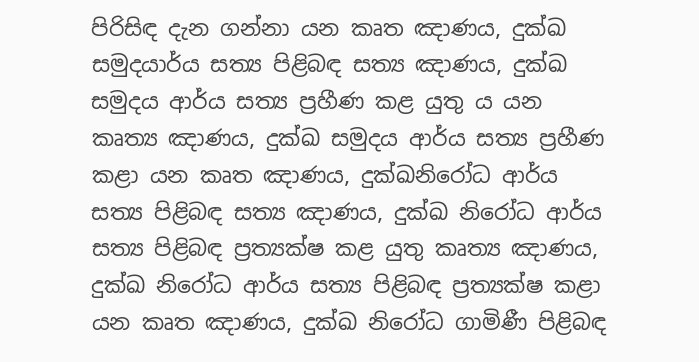පිරිසිඳ දැන ගන්නා යන කෘත ඤාණය, දුක්ඛ සමුදයාර්ය සත්‍ය පිළිබඳ සත්‍ය ඤාණය, දුක්ඛ සමුදය ආර්ය සත්‍ය ප්‍රහීණ කළ යුතු ය යන කෘත්‍ය ඤාණය, දුක්ඛ සමුදය ආර්ය සත්‍ය ප්‍රහීණ කළා යන කෘත ඤාණය, දුක්ඛනිරෝධ ආර්ය සත්‍ය පිළිබඳ සත්‍ය ඤාණය, දුක්ඛ නිරෝධ ආර්ය සත්‍ය පිළිබඳ ප්‍රත්‍යක්ෂ කළ යුතු කෘත්‍ය ඤාණය, දුක්ඛ නිරෝධ ආර්ය සත්‍ය පිළිබඳ ප්‍රත්‍යක්ෂ කළා යන කෘත ඤාණය, දුක්ඛ නිරෝධ ගාමිණී පිළිබඳ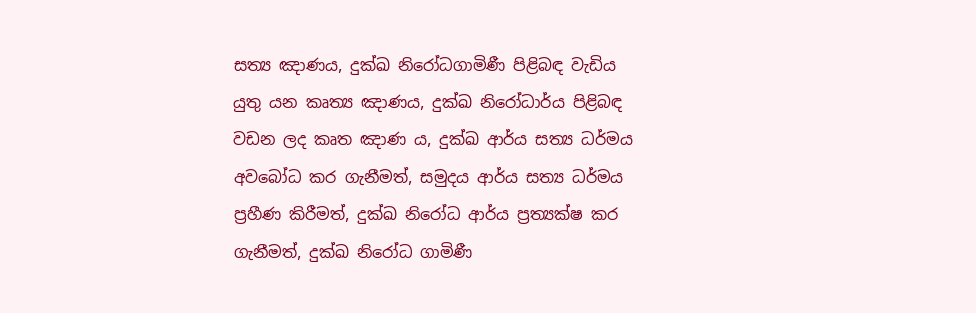සත්‍ය ඤාණය, දුක්ඛ නිරෝධගාමිණී පිළිබඳ වැඩිය යුතු යන කෘත්‍ය ඤාණය, දුක්ඛ නිරෝධාර්ය පිළිබඳ වඩන ලද කෘත ඤාණ ය, දුක්ඛ ආර්ය සත්‍ය ධර්මය අවබෝධ කර ගැනීමත්, සමුදය ආර්ය සත්‍ය ධර්මය ප්‍රහීණ කිරීමත්, දුක්ඛ නිරෝධ ආර්ය ප්‍රත්‍යක්ෂ කර ගැනීමත්, දුක්ඛ නිරෝධ ගාමිණී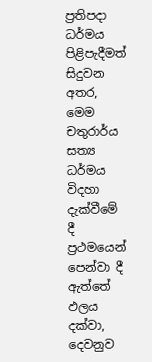ප්‍රතිපදා ධර්මය පිළිපැදීමත් සිදුවන අතර, මෙම චතුරාර්ය සත්‍ය ධර්මය විදහා දැක්වීමේ දී ප්‍රථමයෙන් පෙන්වා දී ඇත්තේ ඵලය දක්වා, දෙවනුව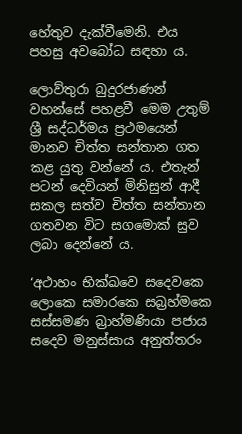හේතුව දැක්වීමෙනි. එය පහසු අවබෝධ සඳහා ය.

ලොව්තුරා බුදුරජාණන් වහන්සේ පහළවී මෙම උතුම් ශ්‍රී සද්ධර්මය ප්‍රථමයෙන් මානව චිත්ත සන්තාන ගත කළ යුතු වන්නේ ය. එතැන් පටන් දෙවියන් මිනිසුන් ආදී සකල සත්ව චිත්ත සන්තාන ගතවන විට සගමොක් සුව ලබා දෙන්නේ ය.

‘අථාහං භික්ඛවෙ සදෙවකෙ ලොකෙ සමාරකෙ සබ්‍රහ්මකෙ සස්සමණ බ්‍රාහ්මණියා පජාය සදෙව මනුස්සාය අනුත්තරං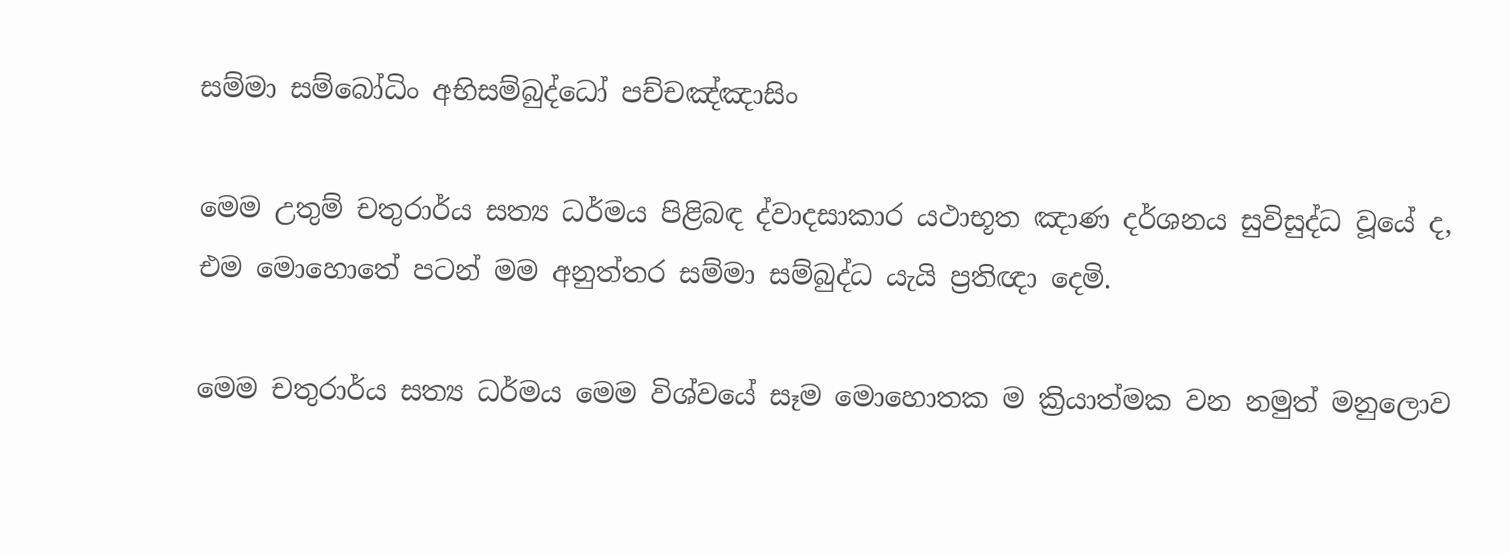සම්මා සම්බෝධිං අභිසම්බුද්ධෝ පච්චඤ්ඤාසිං

මෙම උතුම් චතුරාර්ය සත්‍ය ධර්මය පිළිබඳ ද්වාදසාකාර යථාභූත ඤාණ දර්ශනය සුවිසුද්ධ වූයේ ද, එම මොහොතේ පටන් මම අනුත්තර සම්මා සම්බුද්ධ යැයි ප්‍රතිඥා දෙමි.

මෙම චතුරාර්ය සත්‍ය ධර්මය මෙම විශ්වයේ සෑම මොහොතක ම ක්‍රියාත්මක වන නමුත් මනුලොව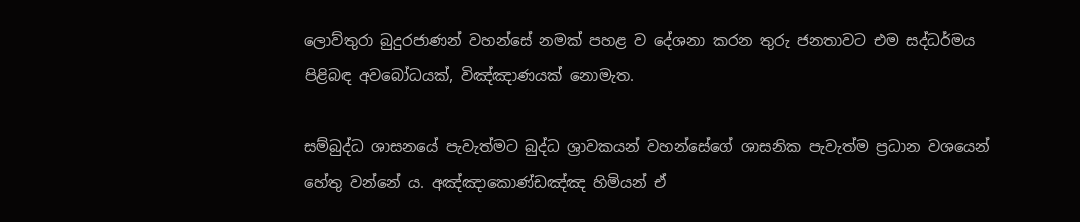ලොව්තුරා බුදුරජාණන් වහන්සේ නමක් පහළ ව දේශනා කරන තුරු ජනතාවට එම සද්ධර්මය පිළිබඳ අවබෝධයක්, විඤ්ඤාණයක් නොමැත.

සම්බුද්ධ ශාසනයේ පැවැත්මට බුද්ධ ශ්‍රාවකයන් වහන්සේගේ ශාසනික පැවැත්ම ප්‍රධාන වශයෙන් හේතු වන්නේ ය. අඤ්ඤාකොණ්ඩඤ්ඤ හිමියන් ඒ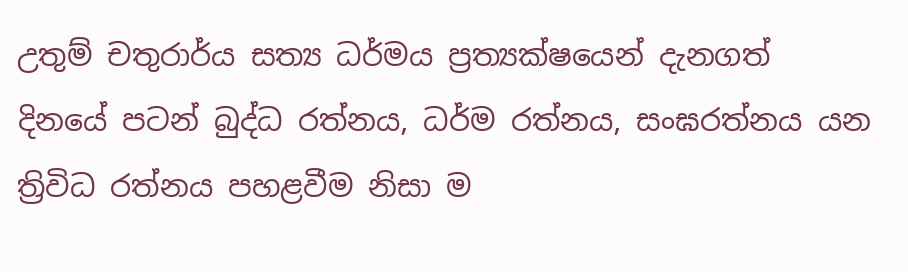උතුම් චතුරාර්ය සත්‍ය ධර්මය ප්‍රත්‍යක්ෂයෙන් දැනගත් දිනයේ පටන් බුද්ධ රත්නය, ධර්ම රත්නය, සංඝරත්නය යන ත්‍රිවිධ රත්නය පහළවීම නිසා ම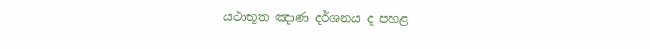යථාභූත ඤාණ දර්ශනය ද පහළ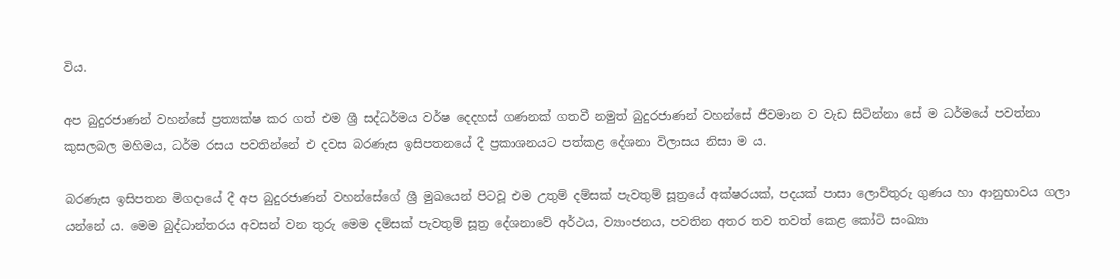විය.

අප බුදුරජාණන් වහන්සේ ප්‍රත්‍යක්ෂ කර ගත් එම ශ්‍රී සද්ධර්මය වර්ෂ දෙදහස් ගණනක් ගතවී නමුත් බුදුරජාණන් වහන්සේ ජීවමාන ව වැඩ සිටින්නා සේ ම ධර්මයේ පවත්නා කුසලබල මහිමය, ධර්ම රසය පවතින්නේ එ දවස බරණැස ඉසිපතනයේ දී ප්‍රකාශනයට පත්කළ දේශනා විලාසය නිසා ම ය.

බරණැස ඉසිපතන මිගදායේ දී අප බුදුරජාණන් වහන්සේගේ ශ්‍රී මුඛයෙන් පිටවූ එම උතුම් දම්සක් පැවතුම් සූත්‍රයේ අක්ෂරයක්, පදයක් පාසා ලොව්තුරු ගුණය හා ආනුභාවය ගලා යන්නේ ය. මෙම බුද්ධාන්තරය අවසන් වන තුරු මෙම දම්සක් පැවතුම් සූත්‍ර දේශනාවේ අර්ථය, ව්‍යාංජනය, පවතින අතර තව තවත් කෙළ කෝටි සංඛ්‍යා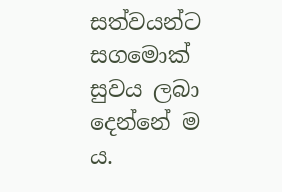සත්වයන්ට සගමොක් සුවය ලබා දෙන්නේ ම ය.